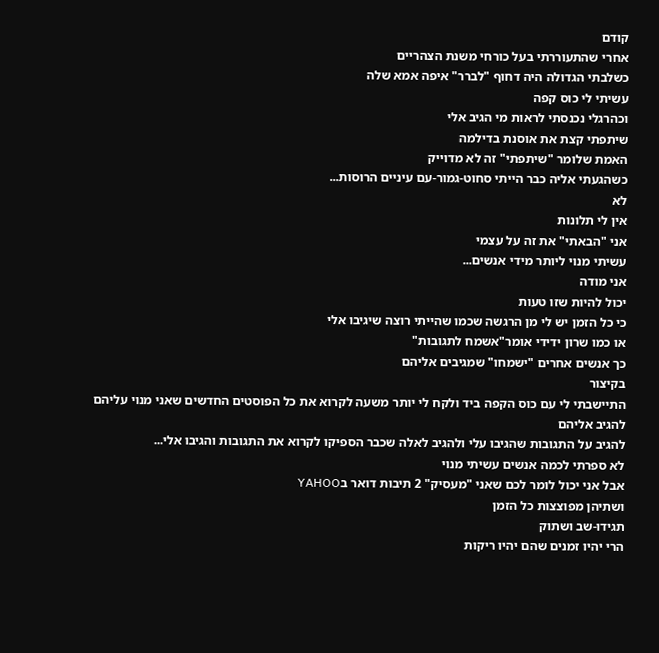קודם
אחרי שהתעוררתי בעל כורחי משנת הצהריים
כשלבתי הגדולה היה דחוף "לברר" איפה אמא שלה
עשיתי לי כוס קפה
וכהרגלי נכנסתי לראות מי הגיב אלי
שיתפתי קצת את אוסנת בדילמה
האמת שלומר "שיתפתי" זה לא מדוייק
כשהגעתי אליה כבר הייתי סחוט-גמור-עם עיניים הרוסות...
לא
אין לי תלונות
אני "הבאתי" את זה על עצמי
עשיתי מנוי ליותר מידי אנשים...
אני מודה
יכול להיות שזו טעות
כי כל הזמן יש לי מן הרגשה שכמו שהייתי רוצה שיגיבו אלי
או כמו שרון ידידי אומר"אשמח לתגובות"
כך אנשים אחרים "ישמחו" שמגיבים אליהם
בקיצור
התיישבתי לי עם כוס הקפה ביד ולקח לי יותר משעה לקרוא את כל הפוסטים החדשים שאני מנוי עליהם
להגיב אליהם
להגיב על התגובות שהגיבו עלי ולהגיב לאלה שכבר הספיקו לקרוא את התגובות והגיבו אלי...
לא ספרתי לכמה אנשים עשיתי מנוי
אבל אני יכול לומר לכם שאני "מעסיק" 2 תיבות דואר בYAHOO
ושתיהן מפוצצות כל הזמן
תגידו-שב ושתוק
הרי יהיו זמנים שהם יהיו ריקות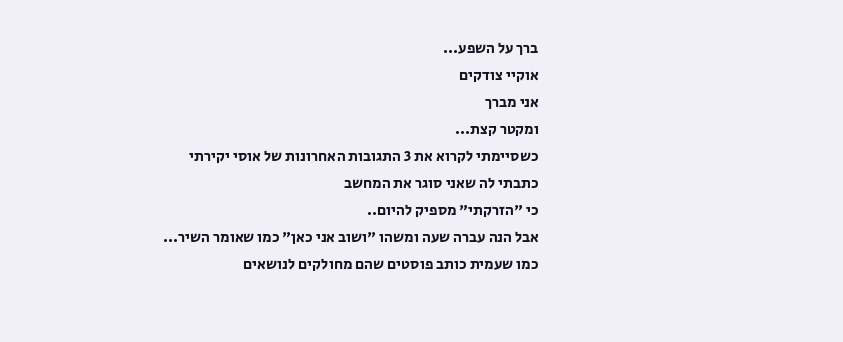ברך על השפע...
אוקיי צודקים
אני מברך
ומקטר קצת...
כשסיימתי לקרוא את 3 התגובות האחרונות של אוסי יקירתי
כתבתי לה שאני סוגר את המחשב
כי "הזרקתי" מספיק להיום..
אבל הנה עברה שעה ומשהו "ושוב אני כאן" כמו שאומר השיר...
כמו שעמית כותב פוסטים שהם מחולקים לנושאים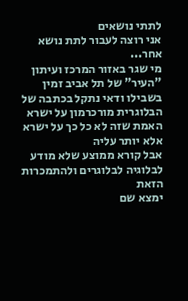לתתי נושאים
אני רוצה לעבור לתת נושא אחר...
מי שגר באזור המרכז ועיתון "העיר" של תל אביב זמין בשבילו ודאי נתקל בכתבה של הבלוגרית מורכרמון על ישרא
האמת שזה לא כל כך על ישרא
אלא יותר עליה
אבל קורא ממוצע שלא מודע לבלוגיה לבלוגרים ולהתמכרות הזאת
ימצא שם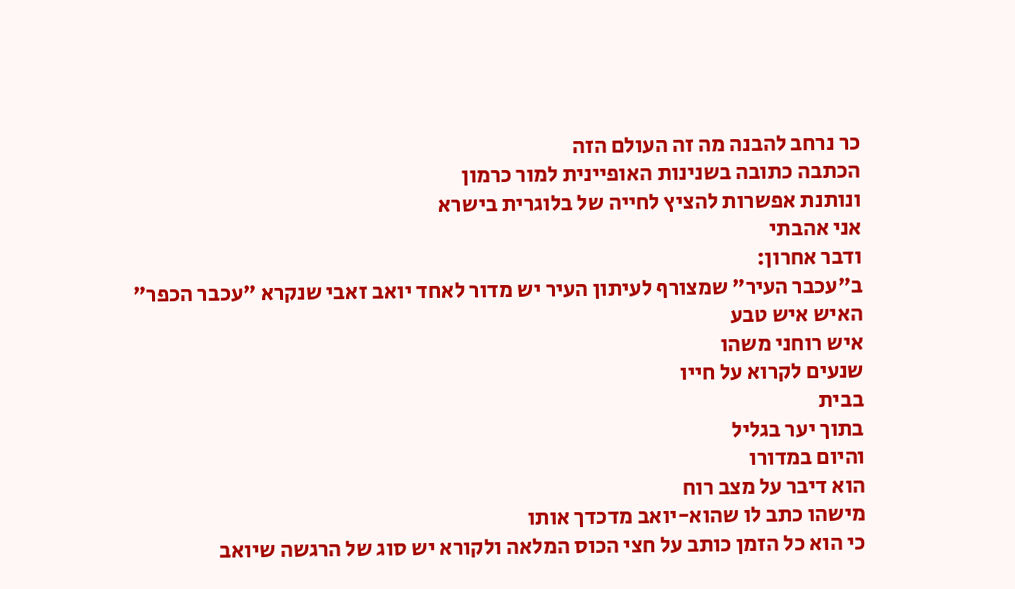כר נרחב להבנה מה זה העולם הזה
הכתבה כתובה בשנינות האופיינית למור כרמון
ונותנת אפשרות להציץ לחייה של בלוגרית בישרא
אני אהבתי
ודבר אחרון:
ב"עכבר העיר" שמצורף לעיתון העיר יש מדור לאחד יואב זאבי שנקרא "עכבר הכפר"
האיש איש טבע
איש רוחני משהו
שנעים לקרוא על חייו
בבית
בתוך יער בגליל
והיום במדורו
הוא דיבר על מצב רוח
מישהו כתב לו שהוא-יואב מדכדך אותו
כי הוא כל הזמן כותב על חצי הכוס המלאה ולקורא יש סוג של הרגשה שיואב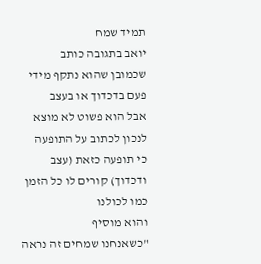תמיד שמח
יואב בתגובה כותב
שכמובן שהוא נתקף מידי פעם בדכדוך או בעצב
אבל הוא פשוט לא מוצא לנכון לכתוב על התופעה
כי תופעה כזאת (עצב ודכדוך) קורים לו כל הזמן
כמו לכולנו
והוא מוסיף
"כשאנחנו שמחים זה נראה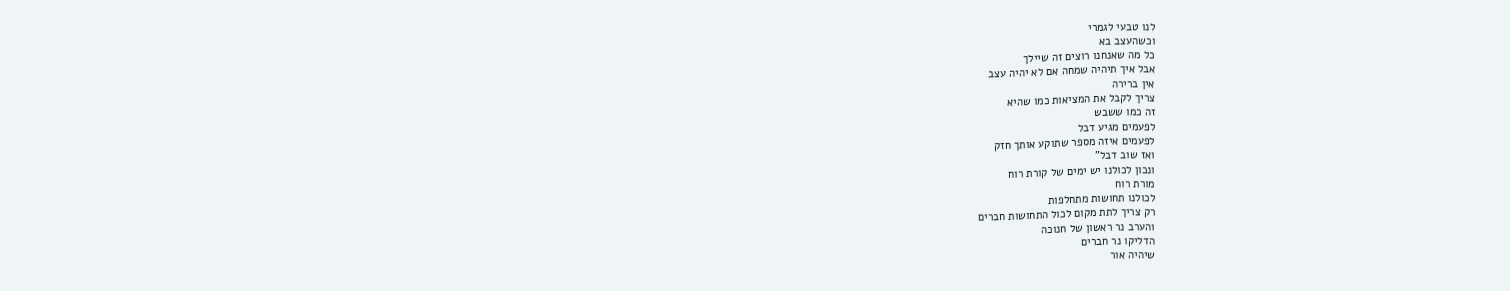לנו טבעי לגמרי
וכשהעצב בא
כל מה שאנחנו רוצים זה שיילך
אבל איך תיהיה שמחה אם לא יהיה עצב
אין ברירה
צריך לקבל את המציאות כמו שהיא
זה כמו ששבש
לפעמים מגיע דבל
לפעמים איזה מספר שתוקע אותך חזק
ואז שוב דבל"
ונכון לכולנו יש ימים של קורת רוח
מורת רוח
לכולנו תחושות מתחלפות
רק צריך לתת מקום לכול התחושות חברים
והערב נר ראשון של חנוכה
הדליקו נר חברים
שיהיה אור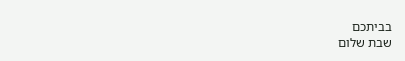בביתכם
שבת שלום